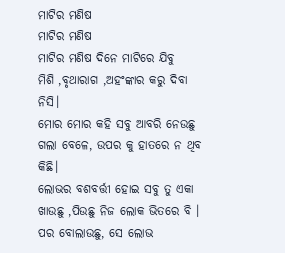ମାଟିର ମଣିଷ
ମାଟିର ମଣିଷ
ମାଟିର ମଣିଷ ଦିନେ ମାଟିରେ ଯିବୁ
ମିଶି ,ବୃଥାରାଗ ,ଅହଂଙ୍କାର କରୁ ଦିବା ନିସି।
ମୋର ମୋର କହି ସବୁ ଆବରି ନେଉଛୁ
ଗଲା ବେଳେ, ଉପର କୁ ହାତରେ ନ ଥିବ କିଛି।
ଲୋଭର ବଶବର୍ତ୍ତୀ ହୋଇ ସବୁ ତୁ ଏକା
ଖାଉଛୁ ,ପିଉଛୁ ନିଜ ଲୋକ ଭିତରେ ବି ।
ପର ବୋଲାଉଛୁ, ସେ ଲୋଭ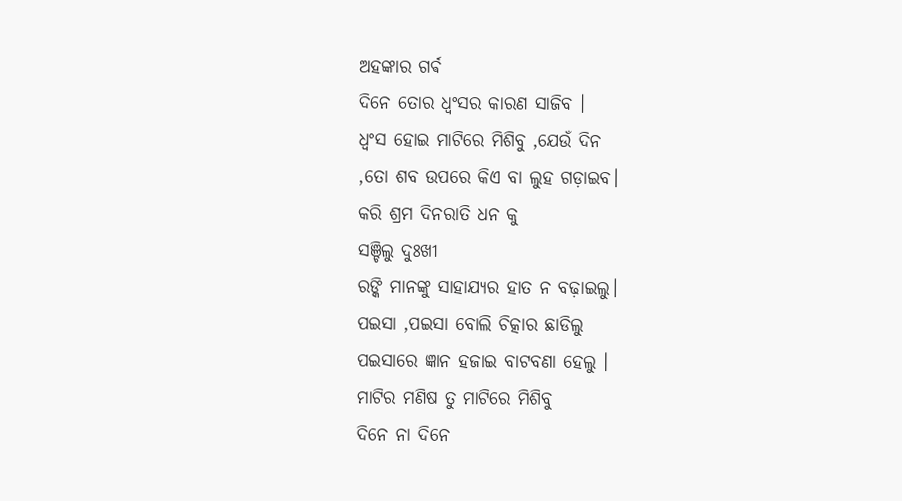ଅହଙ୍କାର ଗର୍ଵ
ଦିନେ ତୋର ଧ୍ବଂସର କାରଣ ସାଜିବ ।
ଧ୍ବଂସ ହୋଇ ମାଟିରେ ମିଶିବୁ ,ଯେଉଁ ଦିନ
,ତୋ ଶବ ଉପରେ କିଏ ବା ଲୁହ ଗଡ଼ାଇବ।
କରି ଶ୍ରମ ଦିନରାତି ଧନ କୁ
ସଞ୍ଚିଲୁ ଦୁଃଖୀ
ରଙ୍କି ମାନଙ୍କୁ ସାହାଯ୍ୟର ହାତ ନ ବଢ଼ାଇଲୁ।
ପଇସା ,ପଇସା ବୋଲି ଚିତ୍କାର ଛାଡିଲୁ
ପଇସାରେ ଜ୍ଞାନ ହଜାଇ ବାଟବଣା ହେଲୁ ।
ମାଟିର ମଣିଷ ତୁ ମାଟିରେ ମିଶିବୁ
ଦିନେ ନା ଦିନେ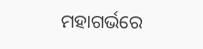ମହାଗର୍ଭରେ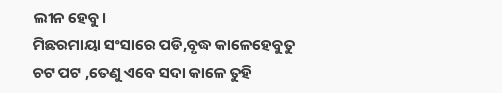ଲୀନ ହେବୁ।
ମିଛରମାୟା ସଂସାରେ ପଡି,ବୃଦ୍ଧ କାଳେହେବୁତୁ
ଚଟ ପଟ ,ତେଣୁ ଏବେ ସଦା କାଳେ ତୁହି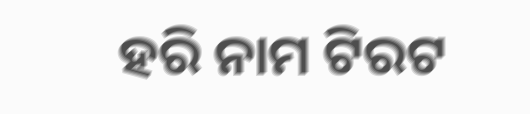ହରି ନାମ ଟିରଟ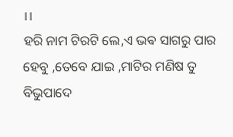।।
ହରି ନାମ ଟିରଟି ଲେ,ଏ ଭଵ ସାଗରୁ ପାର
ହେବୁ ,ତେବେ ଯାଇ ,ମାଟିର ମଣିଷ ତୁ ବିଭୁପାଦେ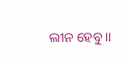ଲୀନ ହେବୁ ।।